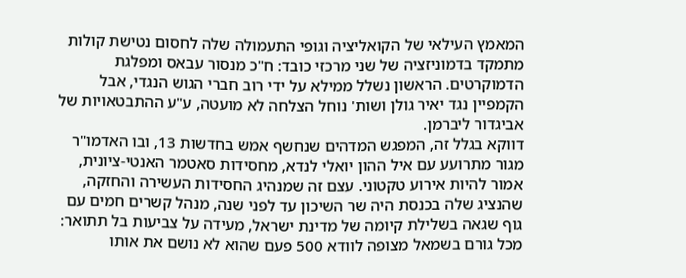המאמץ העילאי של הקואליציה וגופי התעמולה שלה לחסום נטישת קולות מתמקד בדמוניזציה של שני מרכזי כובד: ח"כ מנסור עבאס ומפלגת הדמוקרטים. הראשון נשלל ממילא על ידי רוב חברי הגוש הנגדי, אבל הקמפיין נגד יאיר גולן ושות' נוחל הצלחה לא מועטה, ע"ע ההתבטאויות של אביגדור ליברמן.
דווקא בגלל זה, המפגש המדהים שנחשף אמש בחדשות 13, ובו האדמו"ר מגור מתרועע עם איל ההון יואלי לנדא, מחסידות סאטמר האנטי-ציונית, אמור להיות אירוע טקטוני. עצם זה שמנהיג החסידות העשירה והחזקה, שהנציג שלה בכנסת היה שר השיכון עד לפני שנה, מנהל קשרים חמים עם גוף שגאה בשלילת קיומה של מדינת ישראל, מעידה על צביעות בל תתואר: מכל גורם בשמאל מצופה לוודא 500 פעם שהוא לא נושם את אותו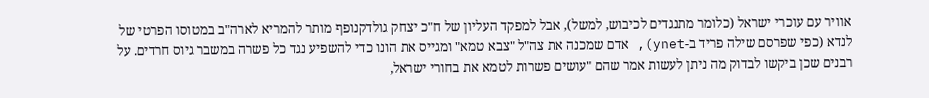אוויר עם עוכרי ישראל (כלומר מתנגדים לכיבוש, למשל), אבל למפקד העליון של ח"כ יצחק גולדקנופף מותר להמריא לארה"ב במטוסו הפרטי של לנדא (כפי שפרסם שילה פריד ב-ynet), אדם שמכנה את צה"ל "צבא טמא" ומגייס את הונו כדי להשפיע נגד כל פשרה במשבר גיוס חרדים. על רבנים שכן ביקשו לבדוק מה ניתן לעשות אמר שהם "עושים פשרות לטמא את בחורי ישראל,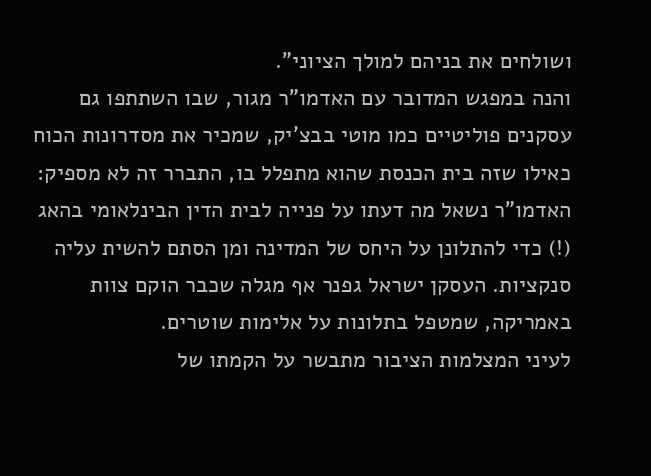ושולחים את בניהם למולך הציוני".
והנה במפגש המדובר עם האדמו"ר מגור, שבו השתתפו גם עסקנים פוליטיים כמו מוטי בבצ'יק, שמכיר את מסדרונות הכוח כאילו שזה בית הכנסת שהוא מתפלל בו, התברר זה לא מספיק: האדמו"ר נשאל מה דעתו על פנייה לבית הדין הבינלאומי בהאג (!) כדי להתלונן על היחס של המדינה ומן הסתם להשית עליה סנקציות. העסקן ישראל גפנר אף מגלה שכבר הוקם צוות באמריקה, שמטפל בתלונות על אלימות שוטרים.
לעיני המצלמות הציבור מתבשר על הקמתו של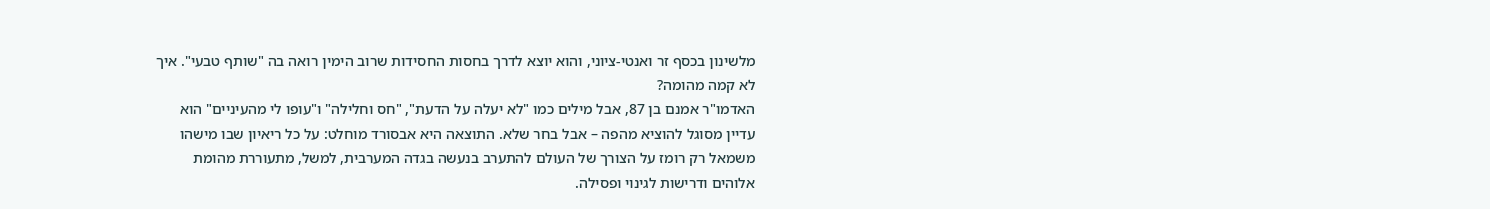מלשינון בכסף זר ואנטי-ציוני, והוא יוצא לדרך בחסות החסידות שרוב הימין רואה בה "שותף טבעי". איך לא קמה מהומה?
האדמו"ר אמנם בן 87, אבל מילים כמו "לא יעלה על הדעת", "חס וחלילה" ו"עופו לי מהעיניים" הוא עדיין מסוגל להוציא מהפה – אבל בחר שלא. התוצאה היא אבסורד מוחלט: על כל ריאיון שבו מישהו משמאל רק רומז על הצורך של העולם להתערב בנעשה בגדה המערבית, למשל, מתעוררת מהומת אלוהים ודרישות לגינוי ופסילה.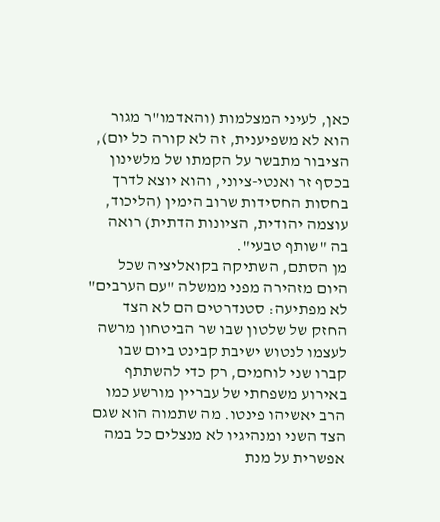כאן, לעיני המצלמות (והאדמו"ר מגור הוא לא משפיענית, זה לא קורה כל יום), הציבור מתבשר על הקמתו של מלשינון בכסף זר ואנטי-ציוני, והוא יוצא לדרך בחסות החסידות שרוב הימין (הליכוד, עוצמה יהודית, הציונות הדתית) רואה בה "שותף טבעי".
מן הסתם, השתיקה בקואליציה שכל היום מזהירה מפני ממשלה "עם הערבים" לא מפתיעה: סטנדרטים הם לא הצד החזק של שלטון שבו שר הביטחון מרשה לעצמו לנטוש ישיבת קבינט ביום שבו קברו שני לוחמים, רק כדי להשתתף באירוע משפחתי של עבריין מורשע כמו הרב יאשיהו פינטו. מה שתמוה הוא שגם הצד השני ומנהיגיו לא מנצלים כל במה אפשרית על מנת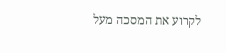לקרוע את המסכה מעל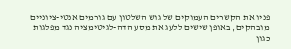פניו את הקשרים העמוקים של גוש השלטון עם גורמים אנטי-ציוניים מובהקים, באופן שישים ללעג את מסע הדה-לגיטימציה נגד מפלגות כגון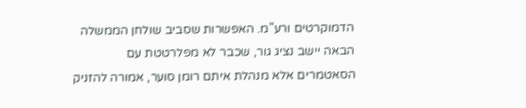הדמוקרטים ורע"מ. האפשרות שסביב שולחן הממשלה הבאה יישב נציג גור, שכבר לא מפלרטטת עם הסאטמרים אלא מנהלת איתם רומן סוער, אמורה להזניק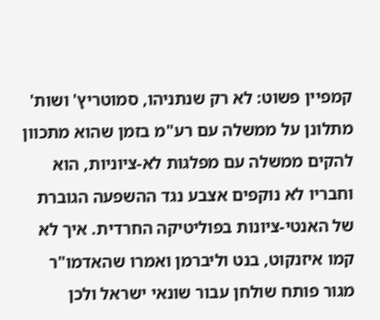קמפיין פשוט: לא רק שנתניהו, סמוטריץ' ושות' מתלונן על ממשלה עם רע"מ בזמן שהוא מתכוון להקים ממשלה עם מפלגות לא-ציוניות, הוא וחבריו לא נוקפים אצבע נגד ההשפעה הגוברת של האנטי-ציונות בפוליטיקה החרדית. איך לא קמו איזנקוט, בנט וליברמן ואמרו שהאדמו"ר מגור פותח שולחן עבור שונאי ישראל ולכן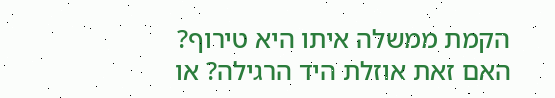הקמת ממשלה איתו היא טירוף? האם זאת אוזלת היד הרגילה? או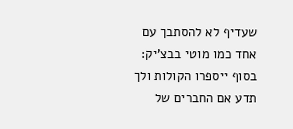שעדיף לא להסתבך עם אחד כמו מוטי בבצ'יק: בסוף ייספרו הקולות ולך תדע אם החברים של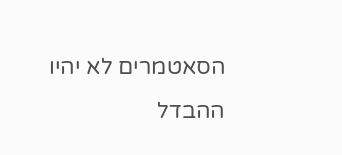הסאטמרים לא יהיו ההבדל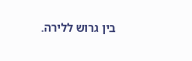בין גרוש ללירה.